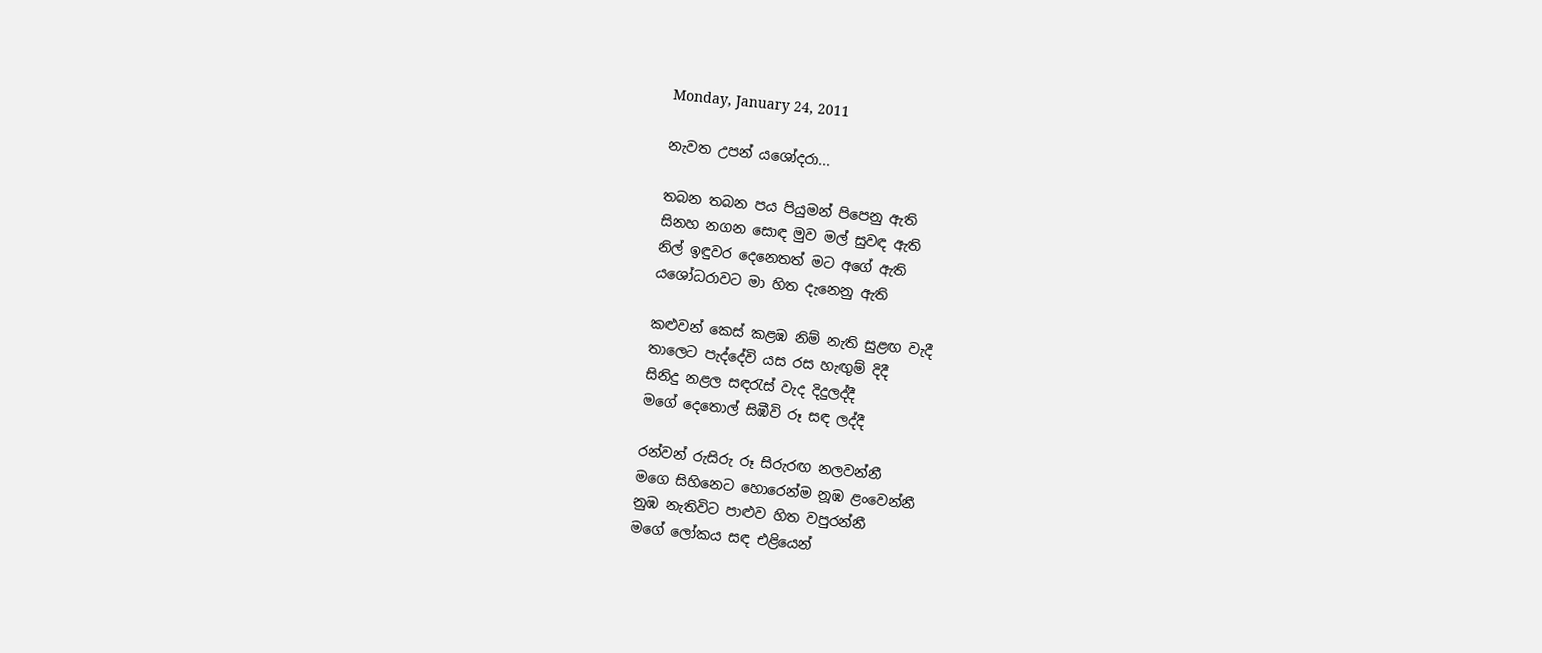Monday, January 24, 2011

නැවත උපන් යශෝදරා...

තබන තබන පය පියුමන් පිපෙනු ඇති
සිනහ නගන සොඳ මුව මල් සුවඳ ඇති
නිල් ඉඳුවර දෙනෙතත් මට අගේ ඇති
යශෝධරාවට මා හිත දැනෙනු ඇති

කළුවන් කෙස් කළඹ නිම් නැති සුළඟ වැදී
තාලෙට පැද්දේවි යස රස හැඟුම් දිදී
සිනිදු නළල සඳරැස් වැද දිදුලද්දී
මගේ දෙතොල් සිඹීවි රූ සඳ ලද්දී

රන්වන් රුසිරු රූ සිරුරඟ නලවන්නී
මගෙ සිහිනෙට හොරෙන්ම නූඹ ළංවෙන්නී
නුඹ නැතිවිට පාළුව හිත වපුරන්නී
මගේ ලෝකය සඳ එළියෙන්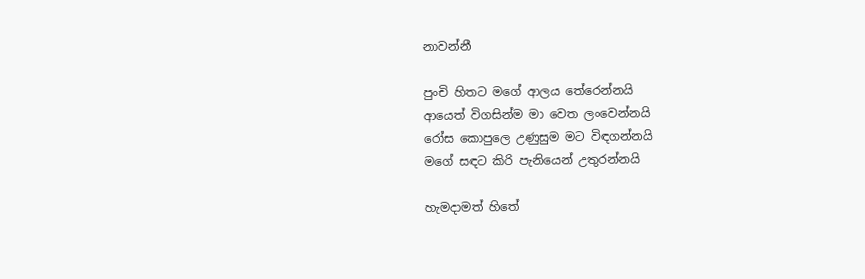නාවන්නී

පුංචි හිතට ‍මගේ ආලය තේරෙන්නයි
ආයෙත් විගසින්ම මා වෙත ලංවෙන්නයි
රෝස කොපුලෙ උණුසුම මට විඳගන්නයි
මගේ සඳට කිරි පැනියෙන් උතුරන්නයි

හැමදාමත් හිතේ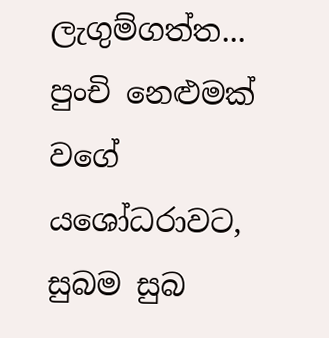ලැගුම්ගත්ත... පුංචි නෙළුමක් වගේ යශෝධරාවට, සුබම සුබ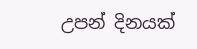උපන් දිනයක්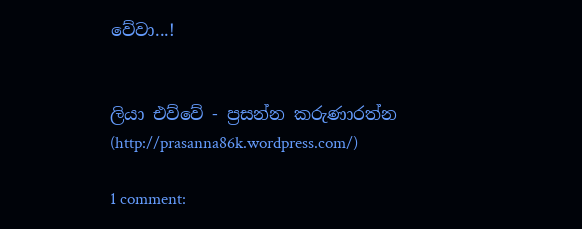වේවා...!


ලියා එව්වේ - ප්‍රසන්න කරුණාරත්න (http://prasanna86k.wordpress.com/)

1 comment: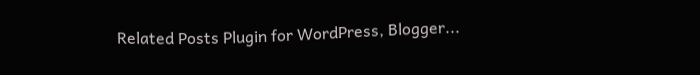Related Posts Plugin for WordPress, Blogger...